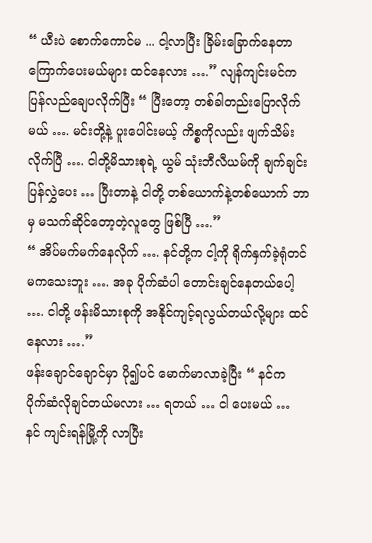“ ယီးပဲ စောက်ကောင်မ ... ငါ့လာပြီး ခြိမ်းခြောက်နေတာ ကြောက်ပေးမယ်များ ထင်နေလား ….” လျန်ကျင်းမင်က ပြန်လည်ချေပလိုက်ပြီး “ ပြီးတော့ တစ်ခါတည်းပြောလိုက်မယ် …. မင်းတို့နဲ့ ပူးပေါင်းမယ့် ကိစ္စကိုလည်း ဖျက်သိမ်းလိုက်ပြီ …. ငါတို့မိသားစုရဲ့ ယွမ် သုံးဘီလီယမ်ကို ချက်ချင်း ပြန်လွှဲပေး … ပြီးတာနဲ့ ငါတို့ တစ်ယောက်နဲ့တစ်ယောက် ဘာမှ မသက်ဆိုင်တော့တဲ့လူတွေ ဖြစ်ပြီ ….”
“ အိပ်မက်မက်နေလိုက် …. နင်တို့က ငါ့ကို ရိုက်နှက်ခဲ့ရုံတင် မကသေးဘူး …. အခု ပိုက်ဆံပါ တောင်းချင်နေတယ်ပေါ့ …. ငါတို့ ဖန်းမိသားစုကို အနိုင်ကျင့်ရလွယ်တယ်လို့များ ထင်နေလား ….”
ဖန်းချောင်ချောင်မှာ ပို၍ပင် မောက်မာလာခဲ့ပြီး “ နင်က ပိုက်ဆံလိုချင်တယ်မလား … ရတယ် … ငါ ပေးမယ် … နင် ကျင်းရန်မြို့ကို လာပြီး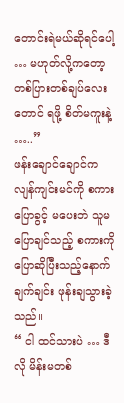တောင်းရဲမယ်ဆိုရင်ပေါ့ … မဟုတ်လို့ကတော့ တစ်ပြားတစ်ချပ်လေးတောင် ရဖို့ စိတ်မကူးနဲ့ …..”
ဖန်းချောင်ချောင်က လျန်ကျင်းမင်ကို စကားပြောခွင့် မပေးဘဲ သူမ ပြောချင်သည့် စကားကို ပြောဆိုပြီးသည့်နောက် ချက်ချင်း ဖုန်းချသွားခဲ့သည်။
“ ငါ ထင်သားပဲ … ဒီလို မိန်းမတစ်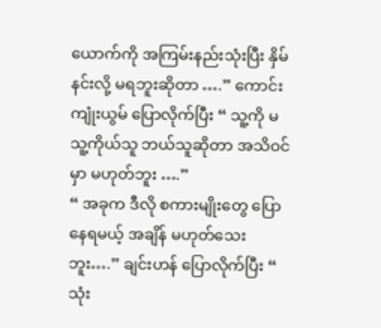ယောက်ကို အကြမ်းနည်းသုံးပြီး နှိမ်နင်းလို့ မရဘူးဆိုတာ ….” ကောင်းကျုံးယွမ် ပြောလိုက်ပြီး “ သူ့ကို မ သူ့ကိုယ်သူ ဘယ်သူဆိုတာ အသိဝင်မှာ မဟုတ်ဘူး ….”
“ အခုက ဒီလို စကားမျိုးတွေ ပြောနေရမယ့် အချိန် မဟုတ်သေးဘူး….” ချင်းဟန် ပြောလိုက်ပြီး “ သုံး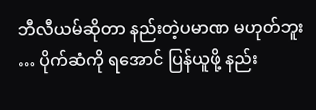ဘီလီယမ်ဆိုတာ နည်းတဲ့ပမာဏ မဟုတ်ဘူး … ပိုက်ဆံကို ရအောင် ပြန်ယူဖို့ နည်း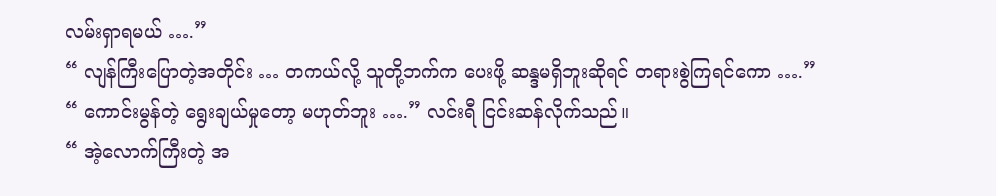လမ်းရှာရမယ် ….”
“ လျန်ကြီးပြောတဲ့အတိုင်း … တကယ်လို့ သူတို့ဘက်က ပေးဖို့ ဆန္ဒမရှိဘူးဆိုရင် တရားစွဲကြရင်ကော ….”
“ ကောင်းမွန်တဲ့ ရွေးချယ်မှုတော့ မဟုတ်ဘူး ….” လင်းရီ ငြင်းဆန်လိုက်သည်။
“ အဲ့လောက်ကြီးတဲ့ အ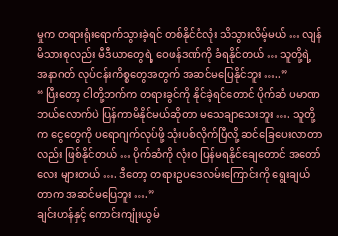မှုက တရားရုံးရောက်သွားခဲ့ရင် တစ်နိုင်ငံလုံး သိသွားလိမ့်မယ် … လျန်မိသားစုလည်း မီဒီယာတွေရဲ့ ဝေဖန်ဒဏ်ကို ခံရနိုင်တယ် … သူတို့ရဲ့ အနာဂတ် လုပ်ငန်းကိစ္စတွေအတွက် အဆင်မပြေနိုင်ဘူး …..”
“ ပြီးတော့ ငါတို့ဘက်က တရားခွင်ကို နိုင်ခဲ့ရင်တောင် ပိုက်ဆံ ပမာဏ ဘယ်လောက်ပဲ ပြန်ကာမိနိုင်မယ်ဆိုတာ မသေချာသေးဘူး …. သူတို့က ငွေတွေကို ပရောဂျက်လုပ်ဖို့ သုံးပစ်လိုက်ပြီလို့ ဆင်ခြေပေးလာတာလည်း ဖြစ်နိုင်တယ် … ပိုက်ဆံကို လုံးဝ ပြန်မရနိုင်ချေတောင် အတော်လေး များတယ် …. ဒီတော့ တရားဥပဒေလမ်းကြောင်းကို ရွေးချယ်တာက အဆင်မပြေဘူး ….”
ချင်းဟန်နှင့် ကောင်းကျုံးယွမ်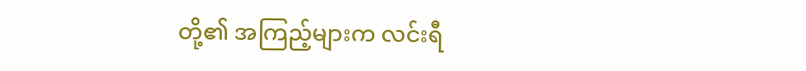တို့၏ အကြည့်များက လင်းရီ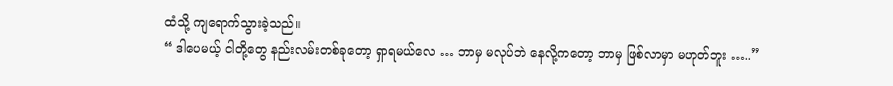ထံသို့ ကျရောက်သွားခဲ့သည်။
“ ဒါပေမယ့် ငါတို့တွေ နည်းလမ်းတစ်ခုတော့ ရှာရမယ်လေ … ဘာမှ မလုပ်ဘဲ နေလို့ကတော့ ဘာမှ ဖြစ်လာမှာ မဟုတ်ဘူး …..”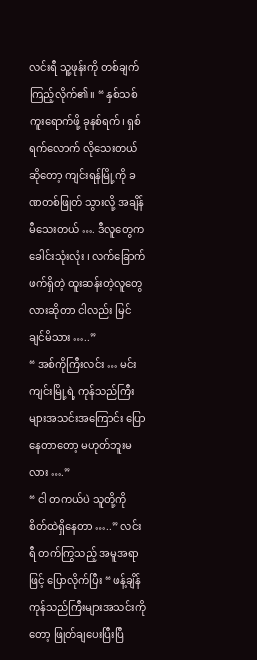လင်းရီ သူ့ဖုန်းကို တစ်ချက်ကြည့်လိုက်၏။ “ နှစ်သစ်ကူးရောက်ဖို့ ခုနစ်ရက်၊ ရှစ်ရက်လောက် လိုသေးတယ်ဆိုတော့ ကျင်းရန်မြို့ကို ခဏတစ်ဖြုတ် သွားလို့ အချိန်မီသေးတယ် …. ဒီလူတွေက ခေါင်းသုံးလုံး ၊ လက်ခြောက်ဖက်ရှိတဲ့ ထူးဆန်းတဲ့လူတွေလားဆိုတာ ငါလည်း မြင်ချင်မိသား …..”
“ အစ်ကိုကြီးလင်း … မင်း ကျင်းမြို့ရဲ့ ကုန်သည်ကြီးများအသင်းအကြောင်း ပြောနေတာတော့ မဟုတ်ဘူးမလား ….”
“ ငါ တကယ်ပဲ သူတို့ကို စိတ်ထဲရှိနေတာ …..” လင်းရီ တက်ကြွသည့် အမူအရာဖြင့် ပြောလိုက်ပြီး “ ဖန့်ချိန် ကုန်သည်ကြီးများအသင်းကိုတော့ ဖြုတ်ချပေးပြီးပြီ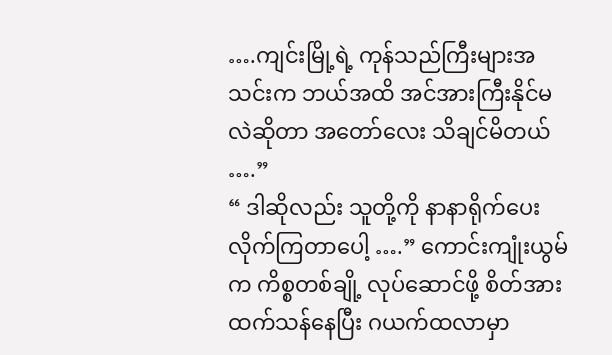….ကျင်းမြို့ရဲ့ ကုန်သည်ကြီးများအသင်းက ဘယ်အထိ အင်အားကြီးနိုင်မလဲဆိုတာ အတော်လေး သိချင်မိတယ် ….”
“ ဒါဆိုလည်း သူတို့ကို နာနာရိုက်ပေးလိုက်ကြတာပေါ့ ….” ကောင်းကျုံးယွမ်က ကိစ္စတစ်ချို့ လုပ်ဆောင်ဖို့ စိတ်အားထက်သန်နေပြီး ဂယက်ထလာမှာ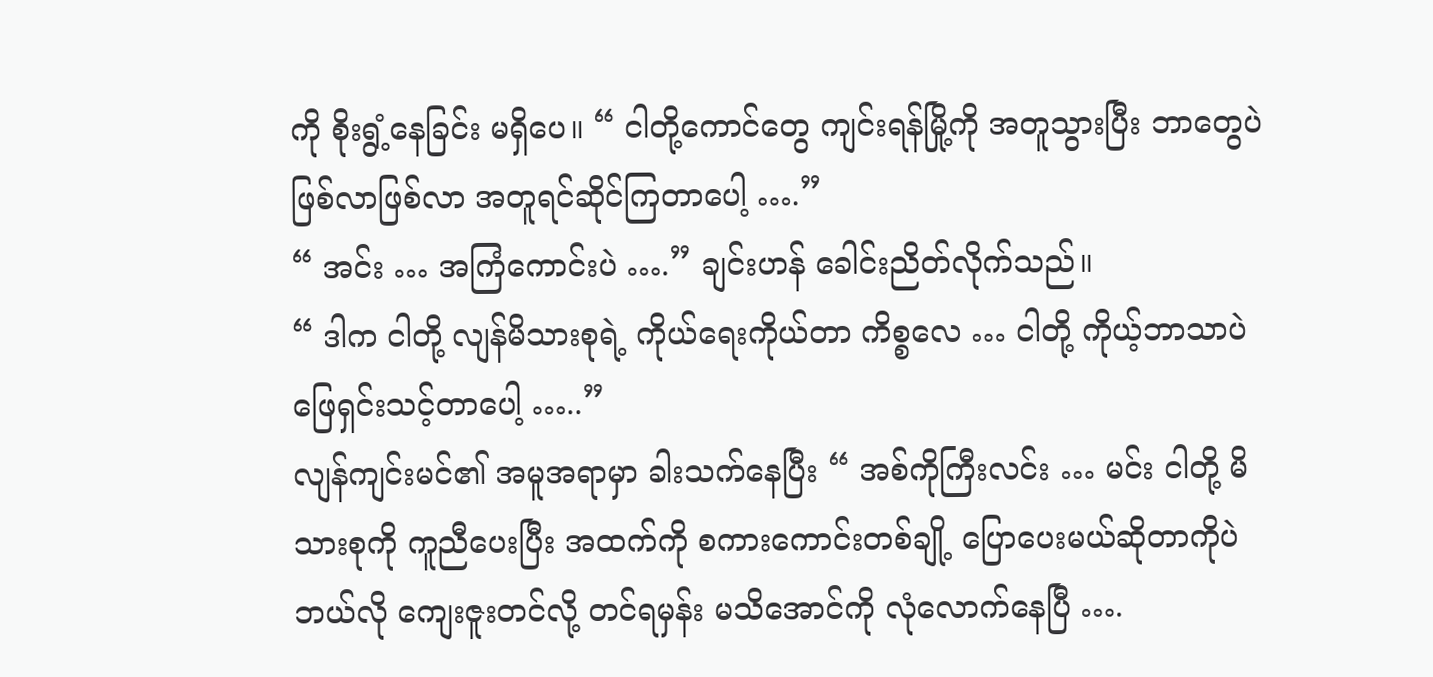ကို စိုးရွံ့နေခြင်း မရှိပေ။ “ ငါတို့ကောင်တွေ ကျင်းရန်မြို့ကို အတူသွားပြီး ဘာတွေပဲ ဖြစ်လာဖြစ်လာ အတူရင်ဆိုင်ကြတာပေါ့ ….”
“ အင်း … အကြံကောင်းပဲ ….” ချင်းဟန် ခေါင်းညိတ်လိုက်သည်။
“ ဒါက ငါတို့ လျန်မိသားစုရဲ့ ကိုယ်ရေးကိုယ်တာ ကိစ္စလေ … ငါတို့ ကိုယ့်ဘာသာပဲ ဖြေရှင်းသင့်တာပေါ့ …..”
လျန်ကျင်းမင်၏ အမူအရာမှာ ခါးသက်နေပြီး “ အစ်ကိုကြီးလင်း … မင်း ငါတို့ မိသားစုကို ကူညီပေးပြီး အထက်ကို စကားကောင်းတစ်ချို့ ပြောပေးမယ်ဆိုတာကိုပဲ ဘယ်လို ကျေးဇူးတင်လို့ တင်ရမှန်း မသိအောင်ကို လုံလောက်နေပြီ ….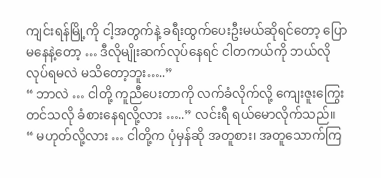ကျင်းရန်မြို့ကို ငါ့အတွက်နဲ့ ခရီးထွက်ပေးဦးမယ်ဆိုရင်တော့ ပြောမနေနဲ့တော့ … ဒီလိုမျိုးဆက်လုပ်နေရင် ငါတကယ်ကို ဘယ်လိုလုပ်ရမလဲ မသိတော့ဘူး…..”
“ ဘာလဲ … ငါတို့ ကူညီပေးတာကို လက်ခံလိုက်လို့ ကျေးဇူးကြွေး တင်သလို ခံစားနေရလို့လား …..” လင်းရီ ရယ်မောလိုက်သည်။
“ မဟုတ်လို့လား … ငါတို့က ပုံမှန်ဆို အတူစား၊ အတူသောက်ကြ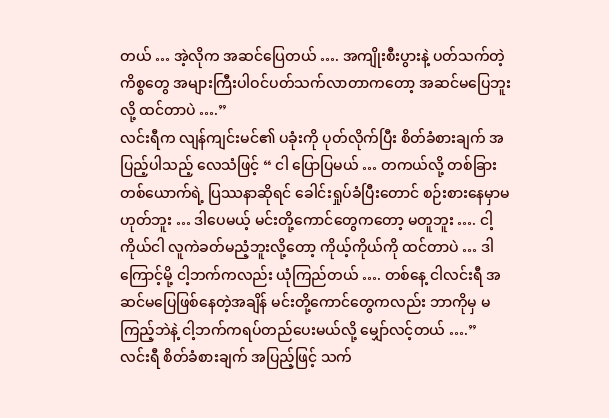တယ် … အဲ့လိုက အဆင်ပြေတယ် …. အကျိုးစီးပွားနဲ့ ပတ်သက်တဲ့ ကိစ္စတွေ အများကြီးပါဝင်ပတ်သက်လာတာကတော့ အဆင်မပြေဘူးလို့ ထင်တာပဲ ….”
လင်းရီက လျန်ကျင်းမင်၏ ပခုံးကို ပုတ်လိုက်ပြီး စိတ်ခံစားချက် အပြည့်ပါသည့် လေသံဖြင့် “ ငါ ပြောပြမယ် … တကယ်လို့ တစ်ခြားတစ်ယောက်ရဲ့ ပြဿနာဆိုရင် ခေါင်းရှုပ်ခံပြီးတောင် စဉ်းစားနေမှာမဟုတ်ဘူး … ဒါပေမယ့် မင်းတို့ကောင်တွေကတော့ မတူဘူး …. ငါ့ကိုယ်ငါ လူကဲခတ်မညံ့ဘူးလို့တော့ ကိုယ့်ကိုယ်ကို ထင်တာပဲ … ဒါကြောင့်မို့ ငါ့ဘက်ကလည်း ယုံကြည်တယ် …. တစ်နေ့ ငါလင်းရီ အဆင်မပြေဖြစ်နေတဲ့အချိန် မင်းတို့ကောင်တွေကလည်း ဘာကိုမှ မကြည့်ဘဲနဲ့ ငါ့ဘက်ကရပ်တည်ပေးမယ်လို့ မျှော်လင့်တယ် ….”
လင်းရီ စိတ်ခံစားချက် အပြည့်ဖြင့် သက်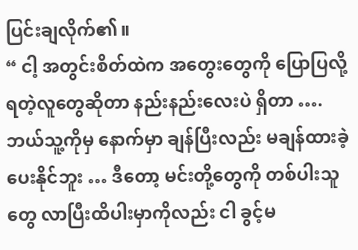ပြင်းချလိုက်၏။
“ ငါ့ အတွင်းစိတ်ထဲက အတွေးတွေကို ပြောပြလို့ ရတဲ့လူတွေဆိုတာ နည်းနည်းလေးပဲ ရှိတာ …. ဘယ်သူ့ကိုမှ နောက်မှာ ချန်ပြီးလည်း မချန်ထားခဲ့ပေးနိုင်ဘူး … ဒီတော့ မင်းတို့တွေကို တစ်ပါးသူတွေ လာပြီးထိပါးမှာကိုလည်း ငါ ခွင့်မ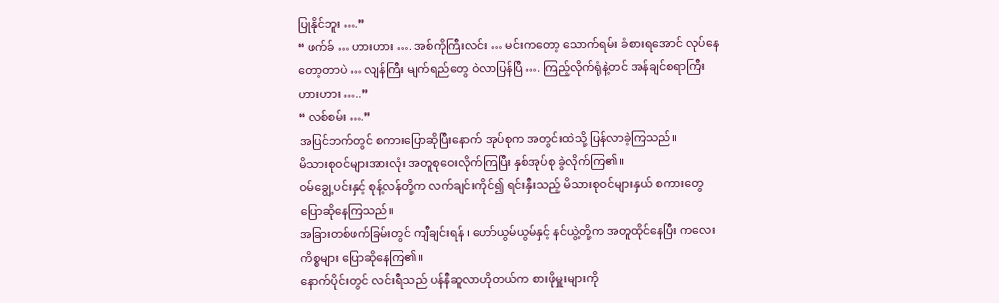ပြုနိုင်ဘူး ….”
“ ဖက်ခ် … ဟားဟား …. အစ်ကိုကြီးလင်း … မင်းကတော့ သောက်ရမ်း ခံစားရအောင် လုပ်နေတော့တာပဲ … လျန်ကြီး မျက်ရည်တွေ ဝဲလာပြန်ပြီ …. ကြည့်လိုက်ရုံနဲ့တင် အန်ချင်စရာကြီး ဟားဟား …..”
“ လစ်စမ်း ….”
အပြင်ဘက်တွင် စကားပြောဆိုပြီးနောက် အုပ်စုက အတွင်းထဲသို့ ပြန်လာခဲ့ကြသည်။
မိသားစုဝင်များအားလုံး အတူစုဝေးလိုက်ကြပြီး နှစ်အုပ်စု ခွဲလိုက်ကြ၏။
ဝမ်ချွေ့ပင်းနှင့် စုန့်လန်တို့က လက်ချင်းကိုင်၍ ရင်းနှီးသည့် မိသားစုဝင်များနှယ် စကားတွေ ပြောဆိုနေကြသည်။
အခြားတစ်ဖက်ခြမ်းတွင် ကျီချင်းရန် ၊ ဟော်ယွမ်ယွမ်နှင့် နင်ယွဲ့တို့က အတူထိုင်နေပြီး ကလေးကိစ္စများ ပြောဆိုနေကြ၏။
နောက်ပိုင်းတွင် လင်းရီသည် ပန်နီဆူလာဟိုတယ်က စားဖိုမှူးများကို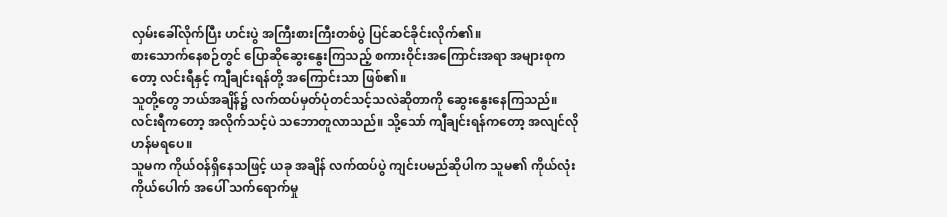လှမ်းခေါ်လိုက်ပြီး ဟင်းပွဲ အကြီးစားကြီးတစ်ပွဲ ပြင်ဆင်ခိုင်းလိုက်၏။
စားသောက်နေစဉ်တွင် ပြောဆိုဆွေးနွေးကြသည့် စကားဝိုင်းအကြောင်းအရာ အများစုကတော့ လင်းရီနှင့် ကျီချင်းရန်တို့ အကြောင်းသာ ဖြစ်၏။
သူတို့တွေ ဘယ်အချိန်၌ လက်ထပ်မှတ်ပုံတင်သင့်သလဲဆိုတာကို ဆွေးနွေးနေကြသည်။
လင်းရီကတော့ အလိုက်သင့်ပဲ သဘောတူလာသည်။ သို့သော် ကျီချင်းရန်ကတော့ အလျင်လိုဟန်မရပေ။
သူမက ကိုယ်ဝန်ရှိနေသဖြင့် ယခု အချိန် လက်ထပ်ပွဲ ကျင်းပမည်ဆိုပါက သူမ၏ ကိုယ်လုံးကိုယ်ပေါက် အပေါ် သက်ရောက်မှု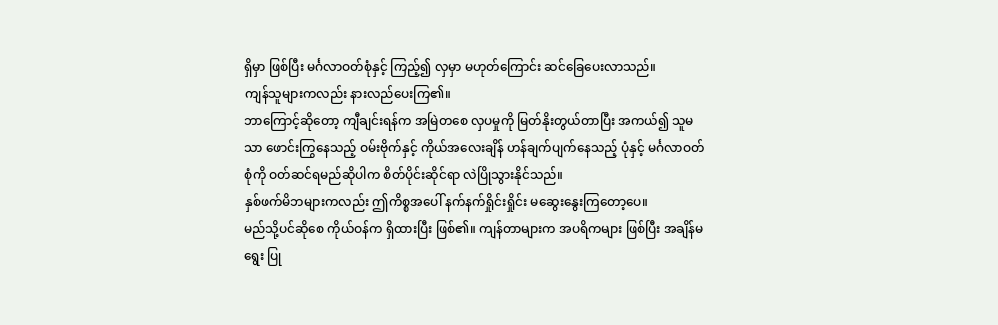ရှိမှာ ဖြစ်ပြီး မင်္ဂလာဝတ်စုံနှင့် ကြည့်၍ လှမှာ မဟုတ်ကြောင်း ဆင်ခြေပေးလာသည်။
ကျန်သူများကလည်း နားလည်ပေးကြ၏။
ဘာကြောင့်ဆိုတော့ ကျီချင်းရန်က အမြဲတစေ လှပမှုကို မြတ်နိုးတွယ်တာပြီး အကယ်၍ သူမသာ ဖောင်းကြွနေသည့် ဝမ်းဗိုက်နှင့် ကိုယ်အလေးချိန် ဟန်ချက်ပျက်နေသည့် ပုံနှင့် မင်္ဂလာဝတ်စုံကို ဝတ်ဆင်ရမည်ဆိုပါက စိတ်ပိုင်းဆိုင်ရာ လဲပြိုသွားနိုင်သည်။
နှစ်ဖက်မိဘများကလည်း ဤကိစ္စအပေါ် နက်နက်ရှိုင်းရှိုင်း မဆွေးနွေးကြတော့ပေ။
မည်သို့ပင်ဆိုစေ ကိုယ်ဝန်က ရှိထားပြီး ဖြစ်၏။ ကျန်တာများက အပရိကများ ဖြစ်ပြီး အချိန်မရွေး ပြု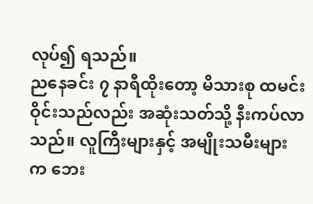လုပ်၍ ရသည်။
ညနေခင်း ၇ နာရီထိုးတော့ မိသားစု ထမင်းဝိုင်းသည်လည်း အဆုံးသတ်သို့ နီးကပ်လာသည်။ လူကြီးများနှင့် အမျိုးသမီးများက ဘေး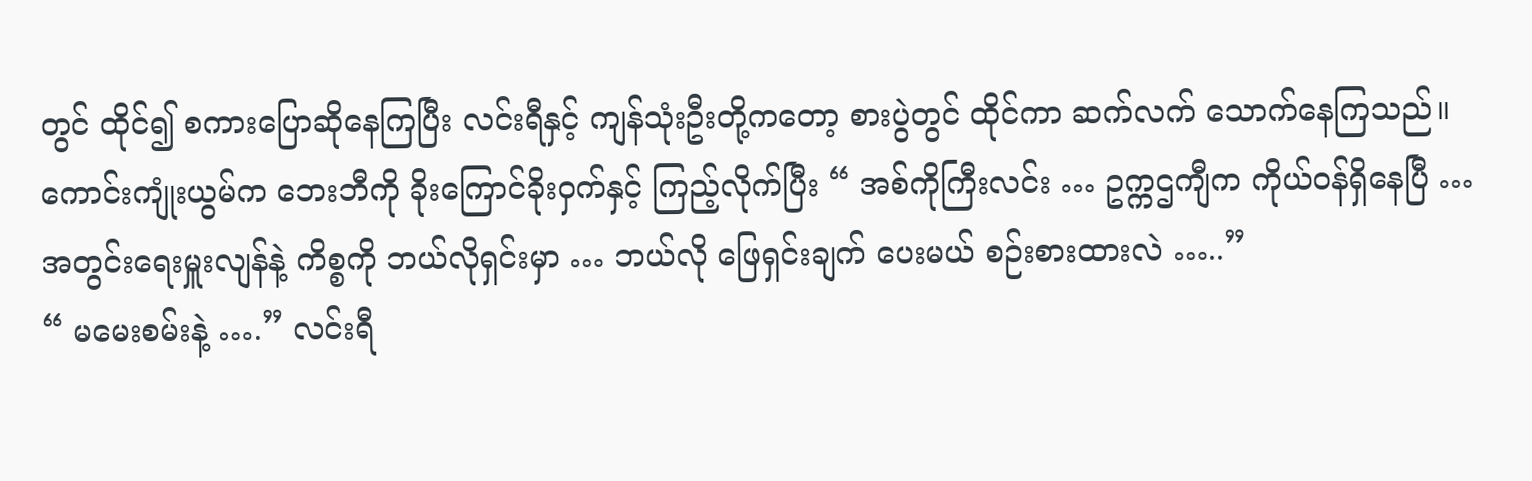တွင် ထိုင်၍ စကားပြောဆိုနေကြပြီး လင်းရီနှင့် ကျန်သုံးဦးတို့ကတော့ စားပွဲတွင် ထိုင်ကာ ဆက်လက် သောက်နေကြသည်။
ကောင်းကျုံးယွမ်က ဘေးဘီကို ခိုးကြောင်ခိုးဝှက်နှင့် ကြည့်လိုက်ပြီး “ အစ်ကိုကြီးလင်း … ဥက္ကဌကျီက ကိုယ်ဝန်ရှိနေပြီ … အတွင်းရေးမှူးလျန်နဲ့ ကိစ္စကို ဘယ်လိုရှင်းမှာ … ဘယ်လို ဖြေရှင်းချက် ပေးမယ် စဉ်းစားထားလဲ …..”
“ မမေးစမ်းနဲ့ ….” လင်းရီ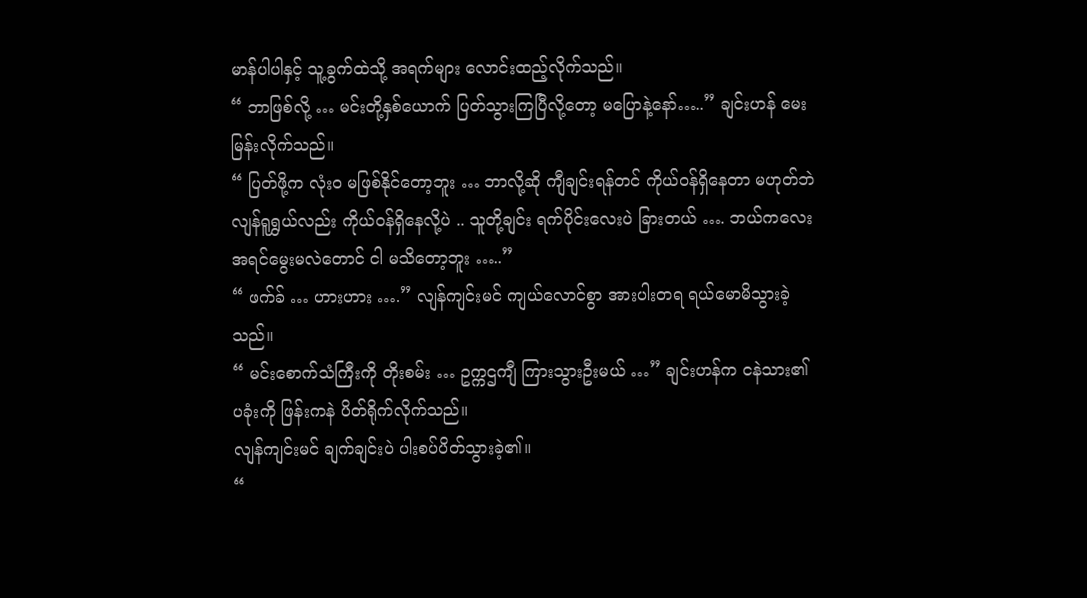မာန်ပါပါနှင့် သူ့ခွက်ထဲသို့ အရက်များ လောင်းထည့်လိုက်သည်။
“ ဘာဖြစ်လို့ … မင်းတို့နှစ်ယောက် ပြတ်သွားကြပြီလို့တော့ မပြောနဲ့နော်…..” ချင်းဟန် မေးမြန်းလိုက်သည်။
“ ပြတ်ဖို့က လုံးဝ မဖြစ်နိုင်တော့ဘူး … ဘာလို့ဆို ကျီချင်းရန်တင် ကိုယ်ဝန်ရှိနေတာ မဟုတ်ဘဲ လျန်ရူရွှယ်လည်း ကိုယ်ဝန်ရှိနေလို့ပဲ .. သူတို့ချင်း ရက်ပိုင်းလေးပဲ ခြားတယ် …. ဘယ်ကလေး အရင်မွေးမလဲတောင် ငါ မသိတော့ဘူး …..”
“ ဖက်ခ် … ဟားဟား ….” လျန်ကျင်းမင် ကျယ်လောင်စွာ အားပါးတရ ရယ်မောမိသွားခဲ့သည်။
“ မင်းစောက်သံကြီးကို တိုးစမ်း … ဥက္ကဌကျီ ကြားသွားဦးမယ် …” ချင်းဟန်က ငနဲသား၏ ပခုံးကို ဖြန်းကနဲ ပိတ်ရိုက်လိုက်သည်။
လျန်ကျင်းမင် ချက်ချင်းပဲ ပါးစပ်ပိတ်သွားခဲ့၏။
“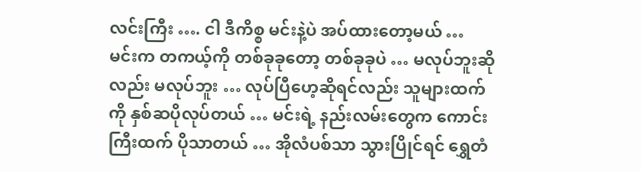လင်းကြီး …. ငါ ဒီကိစ္စ မင်းနဲ့ပဲ အပ်ထားတော့မယ် … မင်းက တကယ့်ကို တစ်ခုခုတော့ တစ်ခုခုပဲ … မလုပ်ဘူးဆိုလည်း မလုပ်ဘူး … လုပ်ပြီဟေ့ဆိုရင်လည်း သူများထက်ကို နှစ်ဆပိုလုပ်တယ် … မင်းရဲ့ နည်းလမ်းတွေက ကောင်းကြီးထက် ပိုသာတယ် … အိုလံပစ်သာ သွားပြိုင်ရင် ရွှေတံ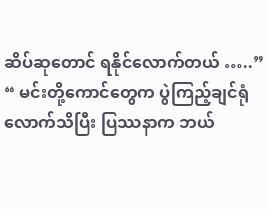ဆိပ်ဆုတောင် ရနိုင်လောက်တယ် …..”
“ မင်းတို့ကောင်တွေက ပွဲကြည့်ချင်ရုံလောက်သိပြီး ပြဿနာက ဘယ်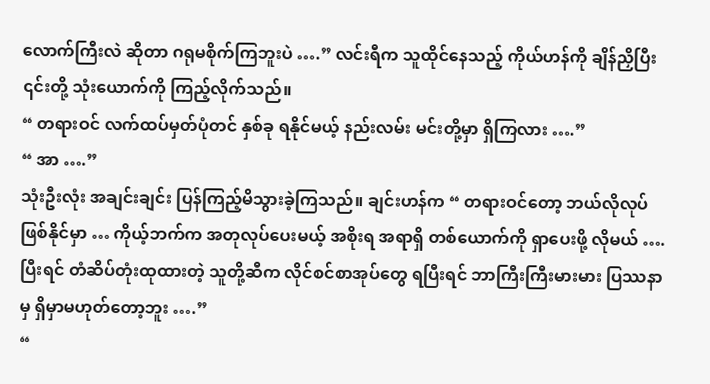လောက်ကြီးလဲ ဆိုတာ ဂရုမစိုက်ကြဘူးပဲ ….” လင်းရီက သူထိုင်နေသည့် ကိုယ်ဟန်ကို ချိန်ညှိပြီး ၎င်းတို့ သုံးယောက်ကို ကြည့်လိုက်သည်။
“ တရားဝင် လက်ထပ်မှတ်ပုံတင် နှစ်ခု ရနိုင်မယ့် နည်းလမ်း မင်းတို့မှာ ရှိကြလား ….”
“ အာ ….”
သုံးဦးလုံး အချင်းချင်း ပြန်ကြည့်မိသွားခဲ့ကြသည်။ ချင်းဟန်က “ တရားဝင်တော့ ဘယ်လိုလုပ် ဖြစ်နိုင်မှာ … ကိုယ့်ဘက်က အတုလုပ်ပေးမယ့် အစိုးရ အရာရှိ တစ်ယောက်ကို ရှာပေးဖို့ လိုမယ် …. ပြီးရင် တံဆိပ်တုံးထုထားတဲ့ သူတို့ဆီက လိုင်စင်စာအုပ်တွေ ရပြီးရင် ဘာကြီးကြီးမားမား ပြဿနာမှ ရှိမှာမဟုတ်တော့ဘူး ….”
“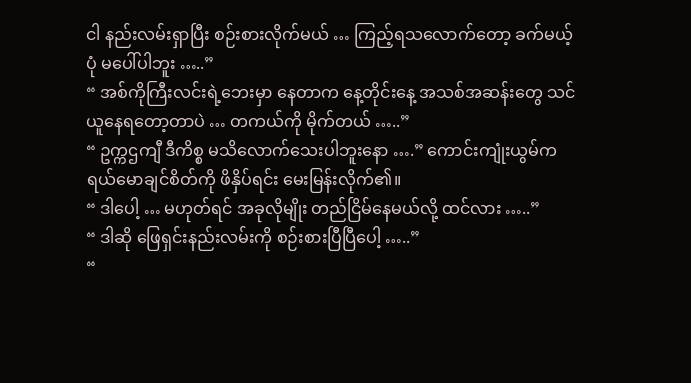ငါ နည်းလမ်းရှာပြီး စဉ်းစားလိုက်မယ် … ကြည့်ရသလောက်တော့ ခက်မယ့်ပုံ မပေါ်ပါဘူး …..”
“ အစ်ကိုကြီးလင်းရဲ့ဘေးမှာ နေတာက နေ့တိုင်းနေ့ အသစ်အဆန်းတွေ သင်ယူနေရတော့တာပဲ … တကယ်ကို မိုက်တယ် …..”
“ ဥက္ကဌကျီ ဒီကိစ္စ မသိလောက်သေးပါဘူးနော ….” ကောင်းကျုံးယွမ်က ရယ်မောချင်စိတ်ကို ဖိနှိပ်ရင်း မေးမြန်းလိုက်၏။
“ ဒါပေါ့ … မဟုတ်ရင် အခုလိုမျိုး တည်ငြိမ်နေမယ်လို့ ထင်လား …..”
“ ဒါဆို ဖြေရှင်းနည်းလမ်းကို စဉ်းစားပြီပြီပေါ့ …..”
“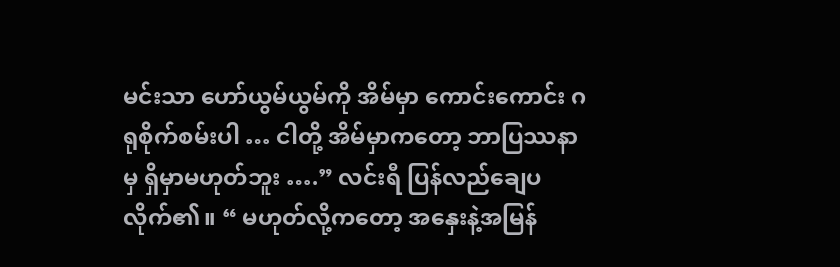မင်းသာ ဟော်ယွမ်ယွမ်ကို အိမ်မှာ ကောင်းကောင်း ဂရုစိုက်စမ်းပါ … ငါတို့ အိမ်မှာကတော့ ဘာပြဿနာမှ ရှိမှာမဟုတ်ဘူး ….” လင်းရီ ပြန်လည်ချေပလိုက်၏။ “ မဟုတ်လို့ကတော့ အနှေးနဲ့အမြန်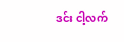ဒင်း ငါ့လက်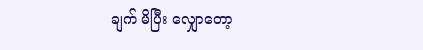ချက် မိပြီး လျှောတော့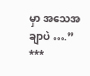မှာ အသေအချာပဲ ….”
***